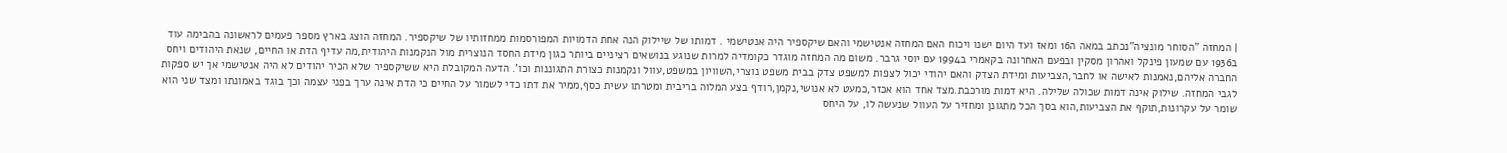| המחזה "הסוחר מונציה"נכתב במאה ה16 ומאז ועד היום ישנו ויכוח האם המחזה אנטישמי והאם שיקספיר היה אנטישמי . דמותו של שיילוק הנה אחת הדמויות המפורסמות ממחזותיו של שיקספיר. המחזה הוצג בארץ מספר פעמים לראשונה בהבימה עוד ב1936 עם שמעון פינקל ואהרון מסקין ובפעם האחרונה בקאמרי ב1994 עם יוסי גרבר. משום מה המחזה מוגדר כקומדיה למרות שנוגע בנושאים רציניים ביותר כגון מידת החסד הנוצרית מול הנקמנות היהודית,מה עדיף הדת או החיים, שנאת היהודים ויחס החברה אליהם,נאמנות לאישה או לחבר,הצביעות ומידת הצדק והאם יהודי יכול לצפות למשפט צדק בבית משפט נוצרי,השוויון במשפט,עוול ונקמנות כצורת התגוננות וכו'. הדעה המקובלת היא ששיקספיר שלא הכיר יהודים לא היה אנטישמי אך יש ספקות לגבי המחזה. שילוק אינה דמות שכולה שלילה. היא דמות מורכבת.מצד אחד הוא אכזר,כמעט לא אנושי,נקמן,רודף בצע המלוה בריבית ומטרתו עשית כסף,ממיר את דתו כדי לשמור על החיים כי הדת אינה ערך בפני עצמה וכך בוגד באמונתו ומצד שני הוא שומר על עקרונות,תוקף את הצביעות,הוא בסך הכל מתגונן ומחזיר על העוול שנעשה לו, על היחס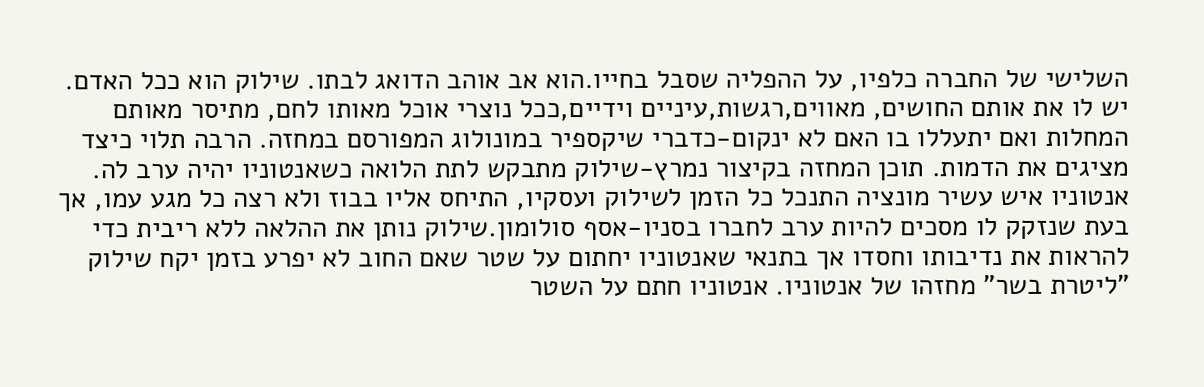השלישי של החברה כלפיו, על ההפליה שסבל בחייו.הוא אב אוהב הדואג לבתו. שילוק הוא ככל האדם. יש לו את אותם החושים, מאווים,רגשות,עיניים וידיים,ככל נוצרי אוכל מאותו לחם, מתיסר מאותם המחלות ואם יתעללו בו האם לא ינקום-כדברי שיקספיר במונולוג המפורסם במחזה. הרבה תלוי כיצד מציגים את הדמות. תוכן המחזה בקיצור נמרץ-שילוק מתבקש לתת הלואה כשאנטוניו יהיה ערב לה. אנטוניו איש עשיר מונציה התנכל כל הזמן לשילוק ועסקיו, התיחס אליו בבוז ולא רצה כל מגע עמו, אך בעת שנזקק לו מסכים להיות ערב לחברו בסניו-אסף סולומון.שילוק נותן את ההלאה ללא ריבית כדי להראות את נדיבותו וחסדו אך בתנאי שאנטוניו יחתום על שטר שאם החוב לא יפרע בזמן יקח שילוק "ליטרת בשר" מחזהו של אנטוניו. אנטוניו חתם על השטר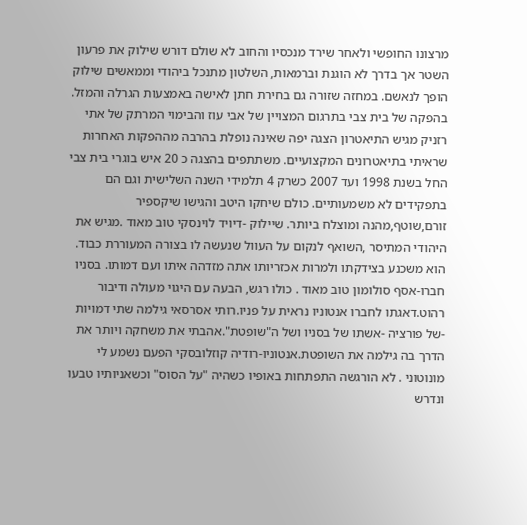מרצונו החופשי ולאחר שירד מנכסיו והחוב לא שולם דורש שילוק את פרעון השטר אך בדרך לא הוגנת וברמאות, השלטון מתנכל ביהודי וממאשים שילוק הופך לנאשם. במחזה שזורה גם בחירת חתן לאישה באמצעות הגרלה והמזל. בהפקה של בית צבי בתרגום המצויין של אבי עוז והבימוי המרתק של אתי רזניק מגיש התיאטרון הצגה יפה שאינה נופלת בהרבה מההפקות האחרות שראיתי בתיאטרונים המקצועיים. משתתפים בהצגה כ 20 איש בוגרי בית צבי החל בשנת 1998 ועד 2007 כשרק 4 תלמידי השנה השלישית וגם הם בתפקידים לא משמעותיים. כולם שיחקו היטב והגישו שיקספיר זורם,שוטף,מהנה ומוצלח ביותר. שיילוק -דיויד לוינסקי טוב מאוד .מגיש את היהודי המתיסר ,השואף לנקום על העוול שנעשה לו בצורה המעוררת כבוד. הוא משכנע בצידקתו ולמרות אכזריותו אתה מזדהה איתו ועם דמותו. בסניו חברו-אסף סולומון טוב מאוד . כולו רגש, הבעה עם היגוי מעולה ודיבור רהוט.דאגתו לחברו אנטוניו נראית על פניו.רותי אסרסאי גילמה שתי דמויות -של פורציה -אשתו של בסניו ושל ה"שופטת".אהבתי את משחקה ויותר את הדרך בה גילמה את השופטת.אנטוניו-רודיה קוזלובסקי הפעם נשמע לי מונוטוני . לא הורגשה התפתחות באופיו כשהיה "על הסוס" וכשאניותיו טבעו ונדרש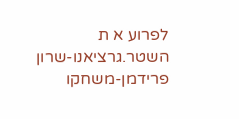לפרוע א ת השטר.גרציאנו-שרון פרידמן-משחקו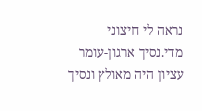נראה לי חיצוני מדי.נסיך ארגון-עומר עציון היה מאולץ ונסיך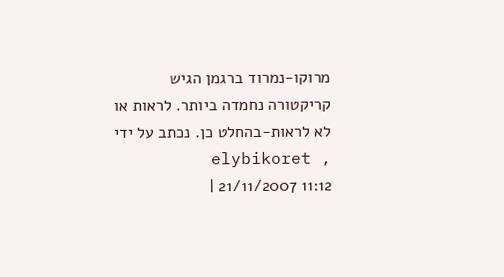מרוקו-נמרוד ברגמן הגיש קריקטורה נחמדה ביותר. לראות או לא לראות-בהחלט כן. נכתב על ידי elybikoret , 21/11/2007 11:12 |